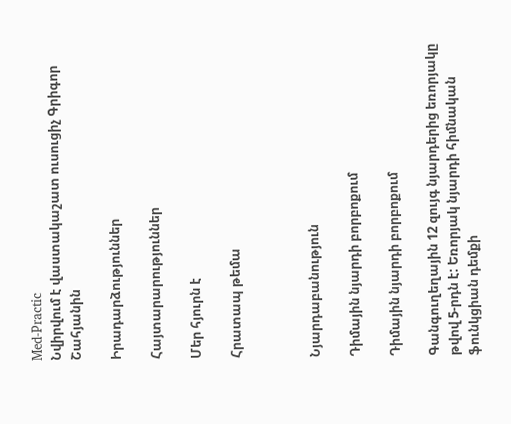Med-Practic
Նվիրվում է վաստակաշատ ուսուցիչ Գրիգոր Շահյանին

Իրադարձություններ

Հայտարարություններ

Մեր հյուրն է

Հրատապ թեմա



Նյարդաբանություն

Դիմային նյարդի բորբոքում

Դիմային նյարդի բորբոքում

Գանգուղեղային 12 զույգ նյարդերից եռորյակը թվով 5-րդն է: Եռորյակ նյարդի հիմնական ֆունկցիան դեմքի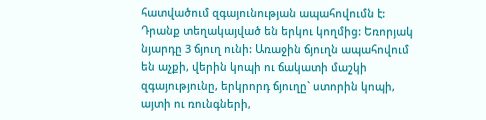հատվածում զգայունության ապահովումն է: Դրանք տեղակայված են երկու կողմից: Եռորյակ նյարդը 3 ճյուղ ունի: Առաջին ճյուղն ապահովում են աչքի, վերին կոպի ու ճակատի մաշկի զգայությունը, երկրորդ ճյուղը` ստորին կոպի, այտի ու ռունգների,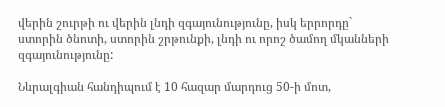վերին շուրթի ու վերին լնդի զգայունությունը, իսկ երրորդը` ստորին ծնոտի, ստորին շրթունքի, լնդի ու որոշ ծամող մկանների զգայունությունը:

Նևրալգիան հանդիպում է 10 հազար մարդուց 50-ի մոտ,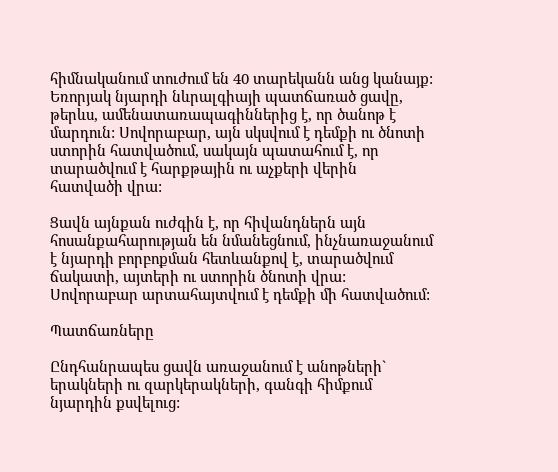հիմնականում տուժում են 40 տարեկանն անց կանայք: Եռորյակ նյարդի նևրալգիայի պատճառած ցավը, թերևս, ամենատառապագիններից է, որ ծանոթ է մարդուն: Սովորաբար, այն սկսվում է դեմքի ու ծնոտի ստորին հատվածում, սակայն պատահում է, որ տարածվում է հարքթային ու աչքերի վերին հատվածի վրա:

Ցավն այնքան ուժգին է, որ հիվանդներն այն հոսանքահարության են նմանեցնում, ինչնառաջանում է նյարդի բորբոքման հետևանքով է, տարածվում ճակատի, այտերի ու ստորին ծնոտի վրա: Սովորաբար արտահայտվում է դեմքի մի հատվածում:

Պատճառները

Ընդհանրապես ցավն առաջանում է անոթների` երակների ու զարկերակների, գանգի հիմքում նյարդին քսվելուց: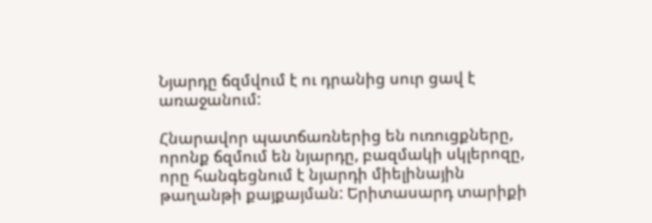Նյարդը ճզմվում է ու դրանից սուր ցավ է առաջանում:

Հնարավոր պատճառներից են ուռուցքները, որոնք ճզմում են նյարդը, բազմակի սկլերոզը, որը հանգեցնում է նյարդի միելինային թաղանթի քայքայման: Երիտասարդ տարիքի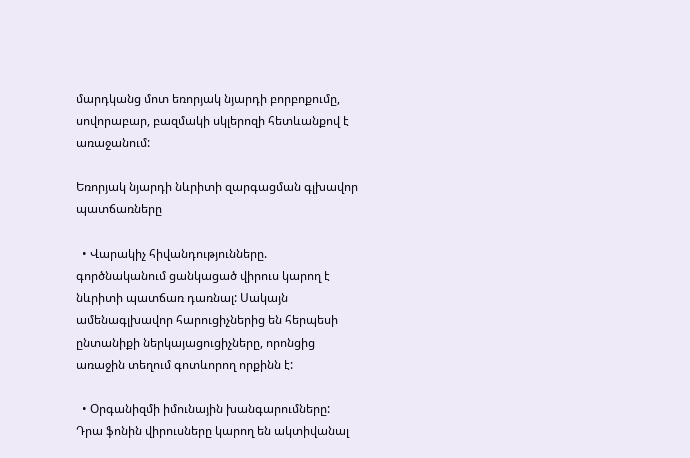մարդկանց մոտ եռորյակ նյարդի բորբոքումը, սովորաբար, բազմակի սկլերոզի հետևանքով է առաջանում:

Եռորյակ նյարդի նևրիտի զարգացման գլխավոր պատճառները

  • Վարակիչ հիվանդությունները. գործնականում ցանկացած վիրուս կարող է նևրիտի պատճառ դառնալ: Սակայն ամենագլխավոր հարուցիչներից են հերպեսի ընտանիքի ներկայացուցիչները, որոնցից առաջին տեղում գոտևորող որքինն է:

  • Օրգանիզմի իմունային խանգարումները: Դրա ֆոնին վիրուսները կարող են ակտիվանալ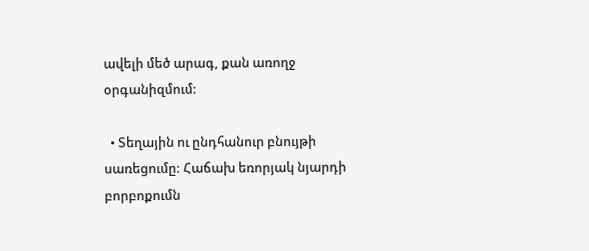ավելի մեծ արագ, քան առողջ օրգանիզմում:

  • Տեղային ու ընդհանուր բնույթի սառեցումը: Հաճախ եռորյակ նյարդի բորբոքումն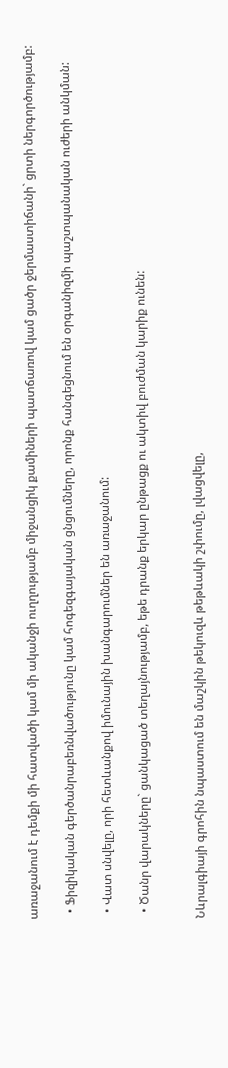առաջանում է դեմքի մի հատվածի կամ մի ականջի ուղղությամբ միջանցիկ քամիների պատճառով կամ ցածր ջերմաստիճանի` ցրտի ներգործությամբ:

  • Ֆիզիկական գերծանրաբեռնվածությունը կամ հոգեզգայական ցնցումները, որոնք հանգեցնում են օրգանիզմի պաշտպանական ուժերի անկման:

  • Վատ սնվելը, որի հետևանքով իմունային խանգարումներ են առաջանում:

  • Ծանր վարակները` ցանկացած տեղայնությամբ, եթե դրանք երկար ընթացք ու ակտիվ բուժման կարիք ունեն:


Նևրալգիայի գրոհին նպաստում են մաշկին թեկուզև թեթևակի շփումը, լվացվելը,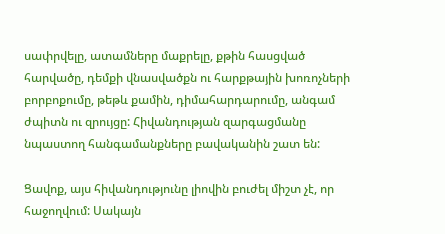սափրվելը, ատամները մաքրելը, քթին հասցված հարվածը, դեմքի վնասվածքն ու հարքթային խոռոչների բորբոքումը, թեթև քամին, դիմահարդարումը, անգամ ժպիտն ու զրույցը: Հիվանդության զարգացմանը նպաստող հանգամանքները բավականին շատ են:

Ցավոք, այս հիվանդությունը լիովին բուժել միշտ չէ, որ հաջողվում: Սակայն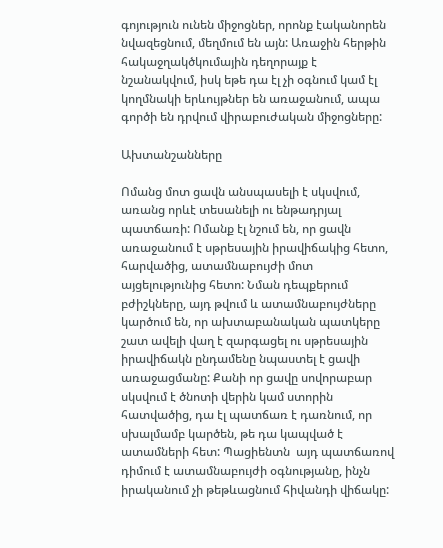գոյություն ունեն միջոցներ, որոնք էականորեն նվազեցնում, մեղմում են այն: Առաջին հերթին հակաջղակծկումային դեղորայք է նշանակվում, իսկ եթե դա էլ չի օգնում կամ էլ կողմնակի երևույթներ են առաջանում, ապա գործի են դրվում վիրաբուժական միջոցները:

Ախտանշանները

Ոմանց մոտ ցավն անսպասելի է սկսվում, առանց որևէ տեսանելի ու ենթադրյալ պատճառի: Ոմանք էլ նշում են, որ ցավն առաջանում է սթրեսային իրավիճակից հետո, հարվածից, ատամնաբույժի մոտ այցելությունից հետո: Նման դեպքերում բժիշկները, այդ թվում և ատամնաբույժները կարծում են, որ ախտաբանական պատկերը շատ ավելի վաղ է զարգացել ու սթրեսային իրավիճակն ընդամենը նպաստել է ցավի առաջացմանը: Քանի որ ցավը սովորաբար սկսվում է ծնոտի վերին կամ ստորին հատվածից, դա էլ պատճառ է դառնում, որ սխալմամբ կարծեն, թե դա կապված է ատամների հետ: Պացիենտն  այդ պատճառով դիմում է ատամնաբույժի օգնությանը, ինչն իրականում չի թեթևացնում հիվանդի վիճակը: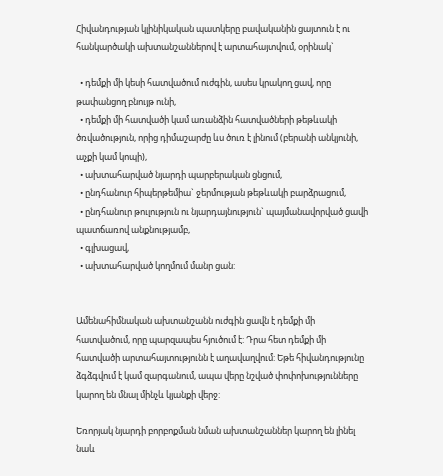Հիվանդության կլինիկական պատկերը բավականին ցայտուն է ու հանկարծակի ախտանշաններով է արտահայտվում, օրինակ`

  • դեմքի մի կեսի հատվածում ուժգին, ասես կրակող ցավ, որը թափանցող բնույթ ունի,
  • դեմքի մի հատվածի կամ առանձին հատվածների թեթևակի ծռվածություն, որից դիմաշարժը ևս ծուռ է լինում (բերանի անկյունի, աչքի կամ կոպի),
  • ախտահարված նյարդի պարբերական ցնցում,
  • ընդհանուր հիպերթեմիա` ջերմության թեթևակի բարձրացում,
  • ընդհանուր թուլություն ու նյարդայնություն` պայմանավորված ցավի պատճառով անքնությամբ,
  • գլխացավ,
  • ախտահարված կողմում մանր ցան:


Ամենահիմնական ախտանշանն ուժգին ցավն է դեմքի մի հատվածում, որը պարզապես հյուծում է: Դրա հետ դեմքի մի հատվածի արտահայտությունն է աղավաղվում: Եթե հիվանդությունը ձգձգվում է կամ զարգանում, ապա վերը նշված փոփոխությունները կարող են մնալ մինչև կյանքի վերջ:

Եռորյակ նյարդի բորբոքման նման ախտանշաններ կարող են լինել նաև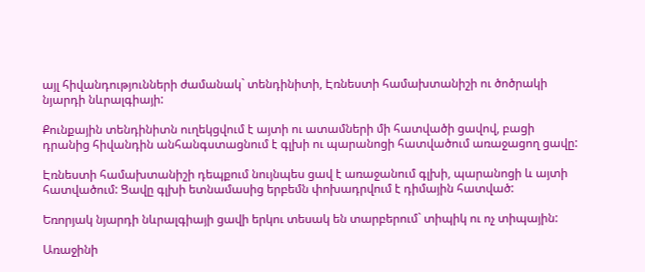այլ հիվանդությունների ժամանակ` տենդինիտի, Էռնեստի համախտանիշի ու ծոծրակի նյարդի նևրալգիայի:

Քունքային տենդինիտն ուղեկցվում է այտի ու ատամների մի հատվածի ցավով, բացի դրանից հիվանդին անհանգստացնում է գլխի ու պարանոցի հատվածում առաջացող ցավը:

Էռնեստի համախտանիշի դեպքում նույնպես ցավ է առաջանում գլխի, պարանոցի և այտի հատվածում: Ցավը գլխի ետնամասից երբեմն փոխադրվում է դիմային հատված:

Եռորյակ նյարդի նևրալգիայի ցավի երկու տեսակ են տարբերում` տիպիկ ու ոչ տիպային:

Առաջինի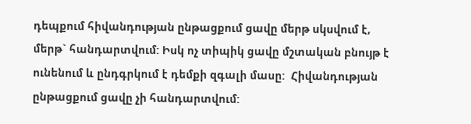դեպքում հիվանդության ընթացքում ցավը մերթ սկսվում է, մերթ` հանդարտվում: Իսկ ոչ տիպիկ ցավը մշտական բնույթ է ունենում և ընդգրկում է դեմքի զգալի մասը:  Հիվանդության ընթացքում ցավը չի հանդարտվում: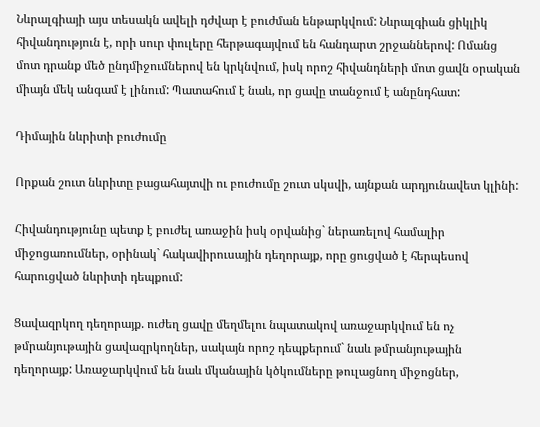Նևրալգիայի այս տեսակն ավելի դժվար է բուժման ենթարկվում: Նևրալգիան ցիկլիկ հիվանդություն է, որի սուր փուլերը հերթագայվում են հանդարտ շրջաններով: Ոմանց մոտ դրանք մեծ ընդմիջումներով են կրկնվում, իսկ որոշ հիվանդների մոտ ցավն օրական միայն մեկ անգամ է լինում: Պատահում է նաև, որ ցավը տանջում է անընդհատ:

Դիմային նևրիտի բուժումը

Որքան շուտ նևրիտը բացահայտվի ու բուժումը շուտ սկսվի, այնքան արդյունավետ կլինի:

Հիվանդությունը պետք է բուժել առաջին իսկ օրվանից` ներառելով համալիր միջոցառումներ, օրինակ` հակավիրուսային դեղորայք, որը ցուցված է հերպեսով հարուցված նևրիտի դեպքում:

Ցավազրկող դեղորայք. ուժեղ ցավը մեղմելու նպատակով առաջարկվում են ոչ թմրանյութային ցավազրկողներ, սակայն որոշ դեպքերում` նաև թմրանյութային դեղորայք: Առաջարկվում են նաև մկանային կծկումները թուլացնող միջոցներ,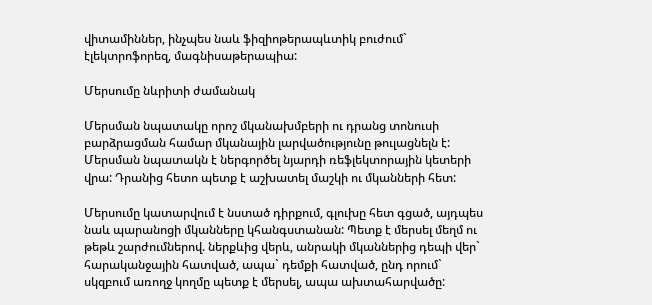վիտամիններ, ինչպես նաև ֆիզիոթերապևտիկ բուժում` էլեկտրոֆորեզ, մագնիսաթերապիա:

Մերսումը նևրիտի ժամանակ

Մերսման նպատակը որոշ մկանախմբերի ու դրանց տոնուսի բարձրացման համար մկանային լարվածությունը թուլացնելն է: Մերսման նպատակն է ներգործել նյարդի ռեֆլեկտորային կետերի վրա: Դրանից հետո պետք է աշխատել մաշկի ու մկանների հետ:

Մերսումը կատարվում է նստած դիրքում, գլուխը հետ գցած, այդպես նաև պարանոցի մկանները կհանգստանան: Պետք է մերսել մեղմ ու թեթև շարժումներով. ներքևից վերև, անրակի մկաններից դեպի վեր` հարականջային հատված, ապա` դեմքի հատված, ընդ որում` սկզբում առողջ կողմը պետք է մերսել, ապա ախտահարվածը: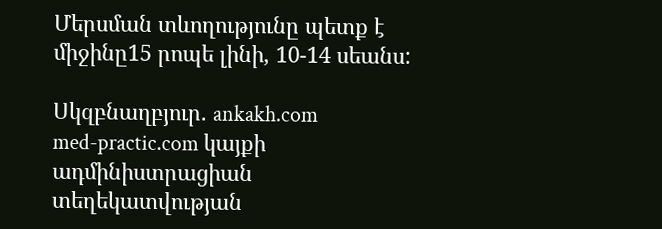Մերսման տևողությունը պետք է միջինը15 րոպե լինի, 10-14 սեանս:

Սկզբնաղբյուր. ankakh.com
med-practic.com կայքի ադմինիստրացիան տեղեկատվության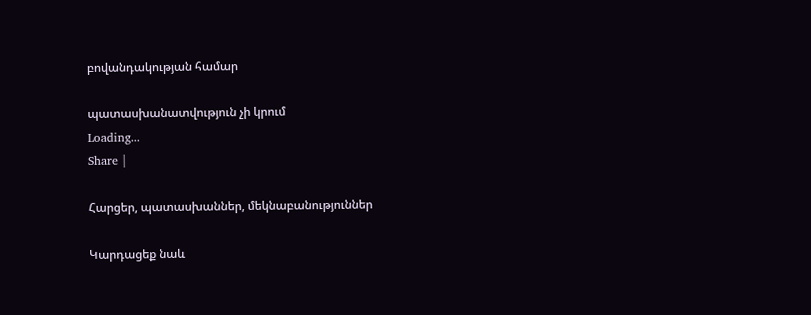բովանդակության համար

պատասխանատվություն չի կրում
Loading...
Share |

Հարցեր, պատասխաններ, մեկնաբանություններ

Կարդացեք նաև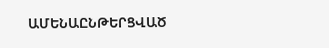ԱՄԵՆԱԸՆԹԵՐՑՎԱԾ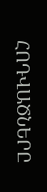ՀՈԴՎԱԾՆԵՐԸ